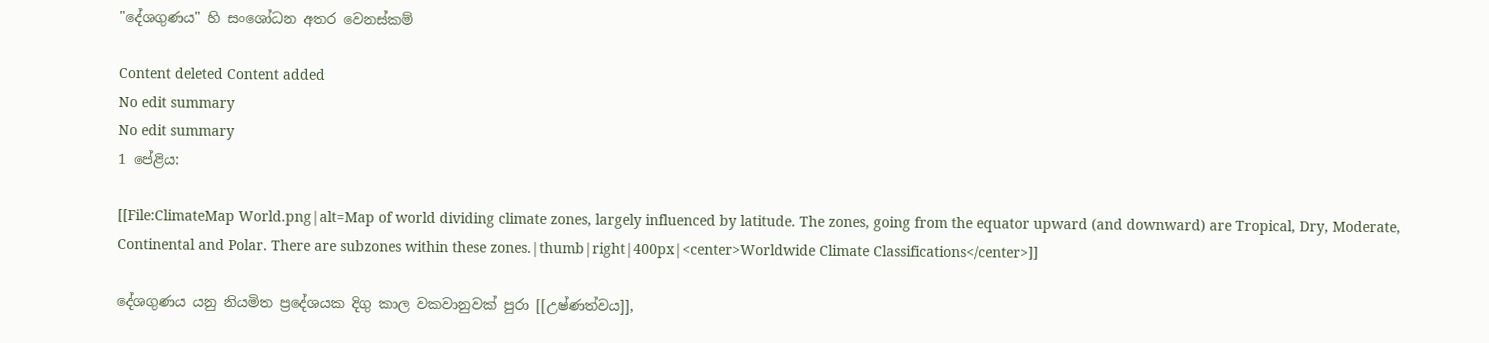"දේශගුණය" හි සංශෝධන අතර වෙනස්කම්

Content deleted Content added
No edit summary
No edit summary
1 පේළිය:

[[File:ClimateMap World.png|alt=Map of world dividing climate zones, largely influenced by latitude. The zones, going from the equator upward (and downward) are Tropical, Dry, Moderate, Continental and Polar. There are subzones within these zones.|thumb|right|400px|<center>Worldwide Climate Classifications</center>]]

දේශගුණය යනු නියමිත ප්‍රදේශයක දිගු කාල වකවානුවක් පුරා [[උෂ්ණත්වය]],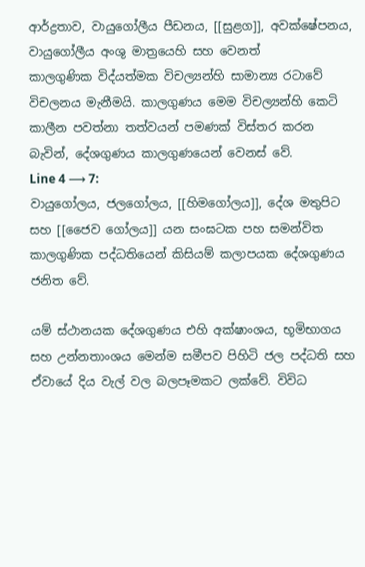ආර්ද්‍රතාව, වායුගෝලීය පීඩනය, [[සුළග]], අවක්ෂේපනය, වායුගෝලීය අංශු මාත්‍රයෙහි සහ වෙනත්
කාලගුණික විද්යත්මක විචල්‍යන්හි සාමාන්‍ය රටාවේ විචලනය මැනීමයි. කාලගුණය මෙම විචල්‍යන්හි කෙටි කාලීන පවත්නා තත්වයන් පමණක් විස්තර කරන බැවින්, දේශගුණය කාලගුණයෙන් වෙනස් වේ.
Line 4 ⟶ 7:
වායුගෝලය, ජලගෝලය, [[හිමගෝලය]], දේශ මතුපිට සහ [[ජෛව ගෝලය]] යන සංඝටක පහ සමන්විත කාලගුණික පද්ධතියෙන් කිසියම් කලාපයක දේශගුණය ජනිත වේ.

යම් ස්ථානයක දේශගුණය එහි අක්ෂාංශය, භූමිභාගය සහ උන්නතාංශය මෙන්ම සමීපව පිහිටි ජල පද්ධති සහ ඒවායේ දිය වැල් වල බලපෑමකට ලක්වේ. විවිධ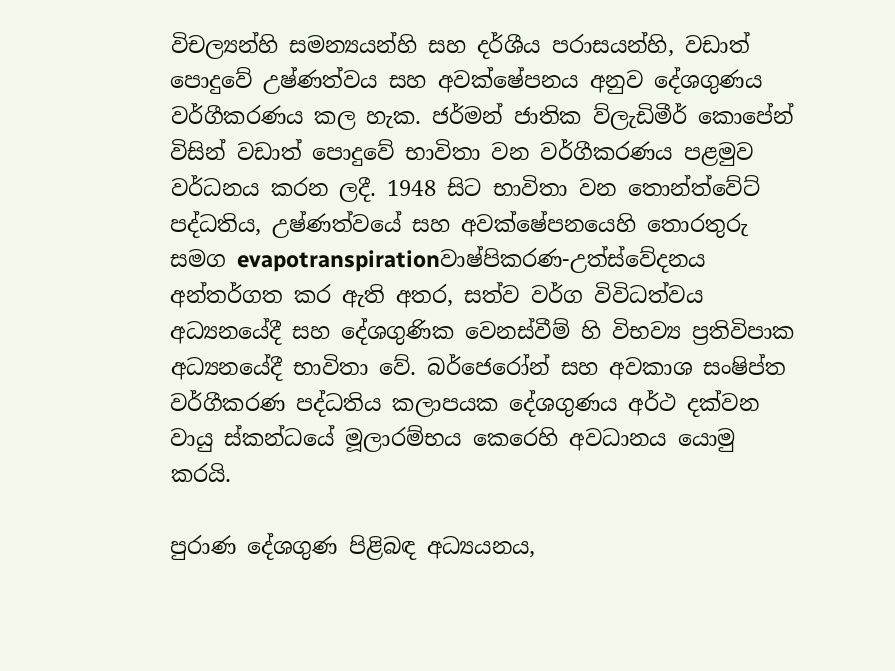විචල්‍යන්හි සමන්‍යයන්හි සහ දර්ශීය පරාසයන්හි, වඩාත් පොදුවේ උෂ්ණත්වය සහ අවක්ෂේපනය අනුව දේශගුණය වර්ගීකරණය කල හැක. ජර්මන් ජාතික ව්ලැඩිමීර් කොපේන් විසින් වඩාත් පොදුවේ භාවිතා වන වර්ගීකරණය පළමුව වර්ධනය කරන ලදී. 1948 සිට භාවිතා වන තොන්ත්වේට් පද්ධතිය, උෂ්ණත්වයේ සහ අවක්ෂේපනයෙහි තොරතුරු සමග evapotranspirationවාෂ්පිකරණ-උත්ස්වේදනය අන්තර්ගත කර ඇති අතර, සත්ව වර්ග විවිධත්වය අධ්‍යනයේදී සහ දේශගුණික වෙනස්වීම් හි විභව්‍ය ප්‍රතිවිපාක අධ්‍යනයේදී භාවිතා වේ. බර්ජෙරෝන් සහ අවකාශ සංෂිප්ත වර්ගීකරණ පද්ධතිය කලාපයක දේශගුණය අර්ථ දක්වන වායු ස්කන්ධයේ මූලාරම්භය කෙරෙහි අවධානය යොමු කරයි.

පුරාණ දේශගුණ පිළිබඳ අධ්‍යයනය,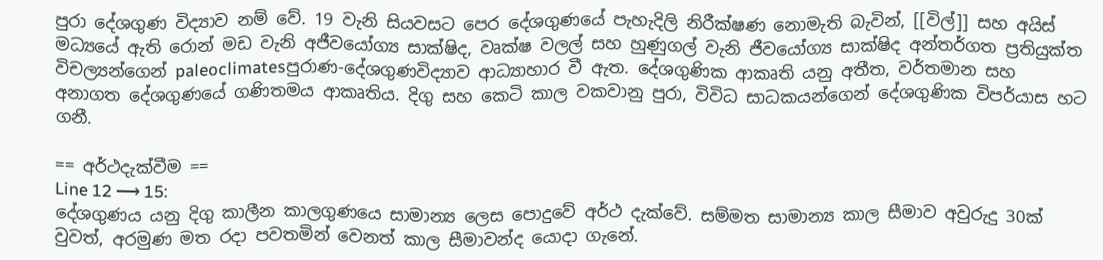පුරා දේශගුණ විද්‍යාව නම් වේ. 19 වැනි සියවසට පෙර දේශගුණයේ පැහැදිලි නිරීක්ෂණ නොමැති බැවින්, [[විල්]] සහ අයිස් මධ්‍යයේ ඇති රොන් මඩ වැනි අජීවයෝග්‍ය සාක්ෂිද, වෘක්ෂ වලල් සහ හුණුගල් වැනි ජීවයෝග්‍ය සාක්ෂිද අන්තර්ගත ප්‍රතියුක්ත විචල්‍යන්ගෙන් paleoclimatesපුරාණ-දේශගුණවිද්‍යාව ආධ්‍යාහාර වී ඇත. දේශගුණික ආකෘති යනු අතීත, වර්තමාන සහ අනාගත දේශගුණයේ ගණිතමය ආකෘතිය. දිගු සහ කෙටි කාල වකවානු පුරා, විවිධ සාධකයන්ගෙන් දේශගුණික විපර්යාස හට ගනී.

== අර්ථදැක්වීම ==
Line 12 ⟶ 15:
දේශගුණය යනු දිගු කාලීන කාලගුණයෙ සාමාන්‍ය ලෙස පොදුවේ අර්ථ දැක්වේ. සම්මත සාමාන්‍ය කාල සීමාව අවුරුදු 30ක් වුවත්, අරමුණ මත රදා පවතමින් වෙනත් කාල සීමාවන්ද යොදා ගැනේ.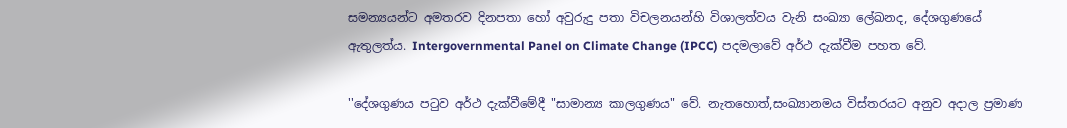සමන්‍යයන්ට අමතරව දිනපතා හෝ අවුරුදු පතා විචලනයන්හි විශාලත්වය වැනි සංඛ්‍යා ලේඛනද, දේශගුණයේ ඇතුලත්ය. Intergovernmental Panel on Climate Change (IPCC) පදමලාවේ අර්ථ දැක්වීම පහත වේ.

''දේශගුණය පටුව අර්ථ දැක්වීමේදී "සාමාන්‍ය කාලගුණය" වේ. නැතහොත්,සංඛ්‍යානමය විස්තරයට අනුව අදාල ප්‍රමාණ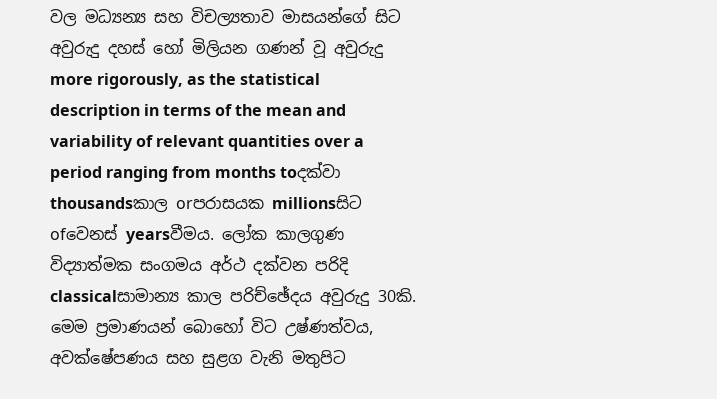වල මධ්‍යන්‍ය සහ විචල්‍යතාව මාසයන්ගේ සිට අවුරුදු දහස් හෝ මිලියන ගණන් වූ අවුරුදු more rigorously, as the statistical description in terms of the mean and variability of relevant quantities over a period ranging from months toදක්වා thousandsකාල orපරාසයක millionsසිට ofවෙනස් yearsවීමය. ලෝක කාලගුණ විද්‍යාත්මක සංගමය අර්ථ දක්වන පරිදි classicalසාමාන්‍ය කාල පරිච්ඡේදය අවුරුදු 30කි. මෙම ප්‍රමාණයන් බොහෝ විට උෂ්ණත්වය, අවක්ෂේපණය සහ සුළග වැනි මතුපිට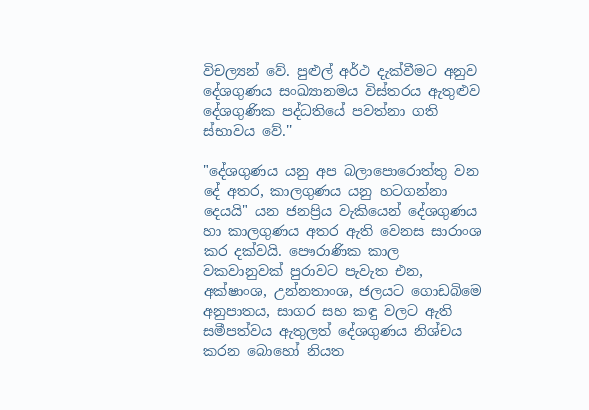විචල්‍යන් වේ. පුළුල් අර්ථ දැක්වීමට අනුව දේශගුණය සංඛ්‍යානමය විස්තරය ඇතුළුව දේශගුණික පද්ධතියේ පවත්නා ගති ස්භාවය වේ.''

"දේශගුණය යනු අප බලාපොරොත්තු වන දේ අතර, කාලගුණය යනු හටගන්නා දෙයයි" යන ජනප්‍රිය වැකියෙන් දේශගුණය හා කාලගුණය අතර ඇති වෙනස සාරාංශ කර දක්වයි. පෞරාණික කාල වකවානුවක් පුරාවට පැවැත එන, අක්ෂාංශ, උන්නතාංශ, ජලයට ගොඩබිමෙ අනුපාතය, සාගර සහ කඳු වලට ඇති සමීපත්වය ඇතුලත් දේශගුණය නිශ්චය කරන බොහෝ නියත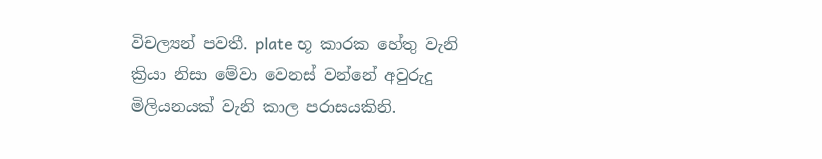විචල්‍යන් පවතී. plate භූ කාරක හේතු වැනි ක්‍රියා නිසා මේවා වෙනස් වන්නේ අවුරුදු මිලියනයක් වැනි කාල පරාසයකිනි.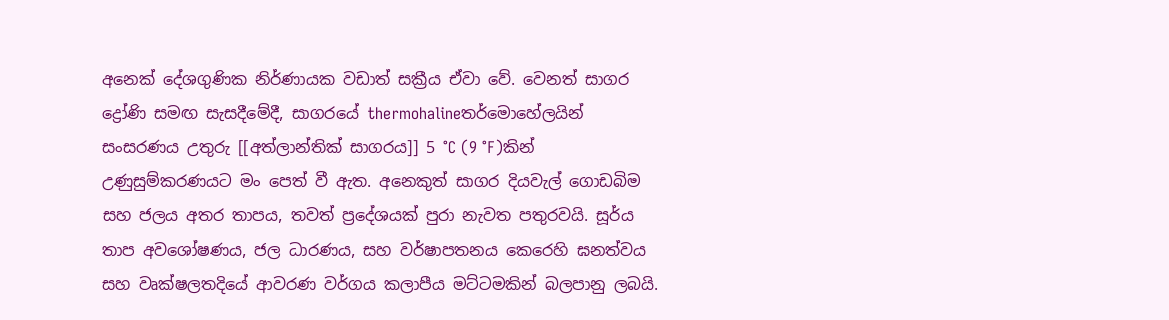අනෙක් දේශගුණික නිර්ණායක වඩාත් සක්‍රීය ඒවා වේ. වෙනත් සාගර ද්‍රෝණි සමඟ සැසදීමේදී, සාගරයේ thermohalineතර්මොහේලයින් සංසරණය උතුරු [[අත්ලාන්තික් සාගරය]] 5 °C (9 °F)කින් උණුසුම්කරණයට මං පෙත් වී ඇත. අනෙකුත් සාගර දියවැල් ගොඩබිම සහ ජලය අතර තාපය, තවත් ප්‍රදේශයක් පුරා නැවත පතුරවයි. සූර්ය තාප අවශෝෂණය, ජල ධාරණය, සහ වර්ෂාපතනය කෙරෙහි ඝනත්වය සහ වෘක්ෂලතදියේ ආවරණ වර්ගය කලාපීය මට්ටමකින් බලපානු ලබයි.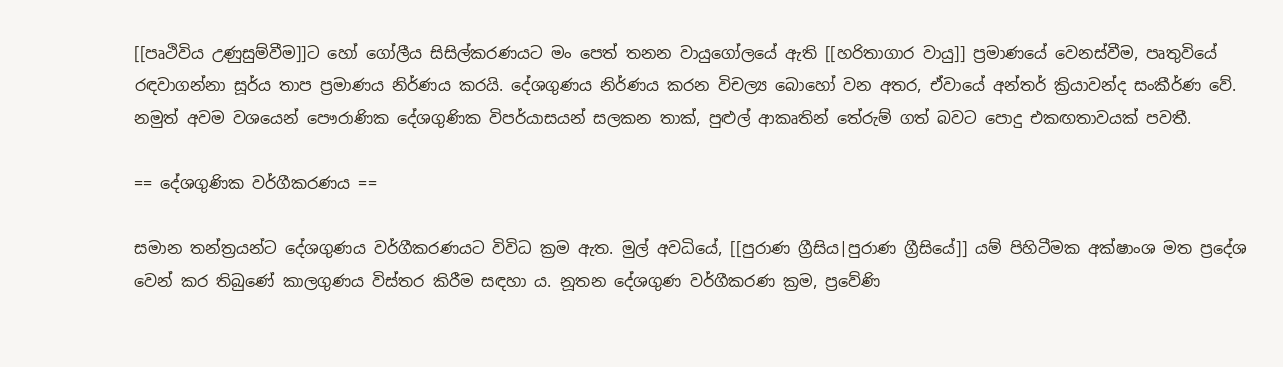[[පෘථිවිය උණුසුම්වීම]]ට හෝ ගෝලීය සිසිල්කරණයට මං පෙත් තනන වායුගෝලයේ ඇති [[හරිතාගාර වායු]] ප්‍රමාණයේ වෙනස්වීම, පෘතුවියේ රඳවාගන්නා සූර්ය තාප ප්‍රමාණය නිර්ණය කරයි. දේශගුණය නිර්ණය කරන විචල්‍ය බොහෝ වන අතර, ඒවායේ අන්තර් ක්‍රියාවන්ද සංකීර්ණ වේ. නමුත් අවම වශයෙන් පෞරාණික දේශගුණික විපර්යාසයන් සලකන තාක්, පුළුල් ආකෘතින් තේරුම් ගත් බවට පොදු එකඟතාවයක් පවතී.

== දේශගුණික වර්ගීකරණය ==

සමාන තන්ත්‍රයන්ට දේශගුණය වර්ගීකරණයට විවිධ ක්‍රම ඇත. මුල් අවධියේ, [[පුරාණ ග්‍රීසිය|පුරාණ ග්‍රීසියේ]] යම් පිහිටීමක අක්ෂාංශ මත ප්‍රදේශ වෙන් කර තිබුණේ කාලගුණය විස්තර කිරීම සඳහා ය. නූතන දේශගුණ වර්ගීකරණ ක්‍රම, ප්‍රවේණි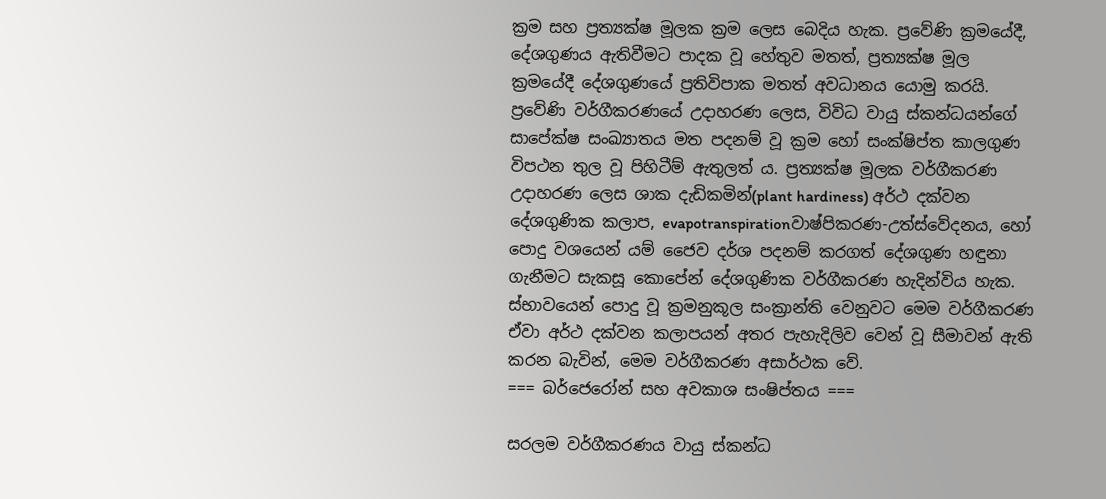ක්‍රම සහ ප්‍රත්‍යක්ෂ මූලක ක්‍රම ලෙස බෙදිය හැක. ප්‍රවේණි ක්‍රමයේදී, දේශගුණය ඇතිවීමට පාදක වූ හේතුව මතත්, ප්‍රත්‍යක්ෂ මූල ක්‍රමයේදී දේශගුණයේ ප්‍රතිවිපාක මතත් අවධානය යොමු කරයි. ප්‍රවේණි වර්ගීකරණයේ උදාහරණ ලෙස, විවිධ වායු ස්කන්ධයන්ගේ සාපේක්ෂ සංඛ්‍යාතය මත පදනම් වූ ක්‍රම හෝ සංක්ෂිප්ත කාලගුණ විපථන තුල වූ පිහිටීම් ඇතුලත් ය. ප්‍රත්‍යක්ෂ මූලක වර්ගීකරණ උදාහරණ ලෙස ශාක දැඩිකමින්(plant hardiness) අර්ථ දක්වන දේශගුණික කලාප, evapotranspirationවාෂ්පිකරණ-උත්ස්වේදනය, හෝ පොදු වශයෙන් යම් ජෛව දර්ශ පදනම් කරගත් දේශගුණ හඳුනා ගැනීමට සැකසූ කොපේන් දේශගුණික වර්ගීකරණ හැදින්විය හැක. ස්භාවයෙන් පොදු වූ ක්‍රමනුකූල සංක්‍රාන්ති වෙනුවට මෙම වර්ගීකරණ ඒවා අර්ථ දක්වන කලාපයන් අතර පැහැදිලිව වෙන් වූ සීමාවන් ඇති කරන බැවින්, මෙම වර්ගීකරණ අසාර්ථක වේ.
=== බර්ජෙරෝන් සහ අවකාශ සංෂිප්තය ===

සරලම වර්ගීකරණය වායු ස්කන්ධ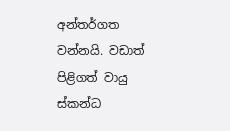අන්තර්ගත වන්නයි. වඩාත් පිළිගත් වායු ස්කන්ධ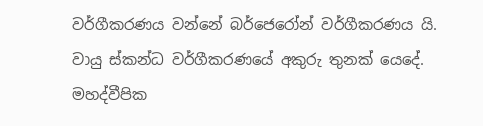වර්ගීකරණය වන්නේ බර්ජෙරෝන් වර්ගීකරණය යි. වායු ස්කන්ධ වර්ගීකරණයේ අකුරු තුනක් යෙදේ. මහද්වීපික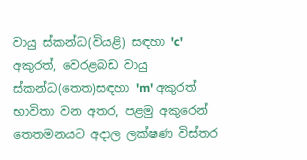වායු ස්කන්ධ(වියළි) සඳහා 'c' අකුරත්, වෙරළබඩ වායු ස්කන්ධ(තෙත)සඳහා 'm' අකුරත් භාවිතා වන අතර, පළමු අකුරෙන් තෙතමනයට අදාල ලක්ෂණ විස්තර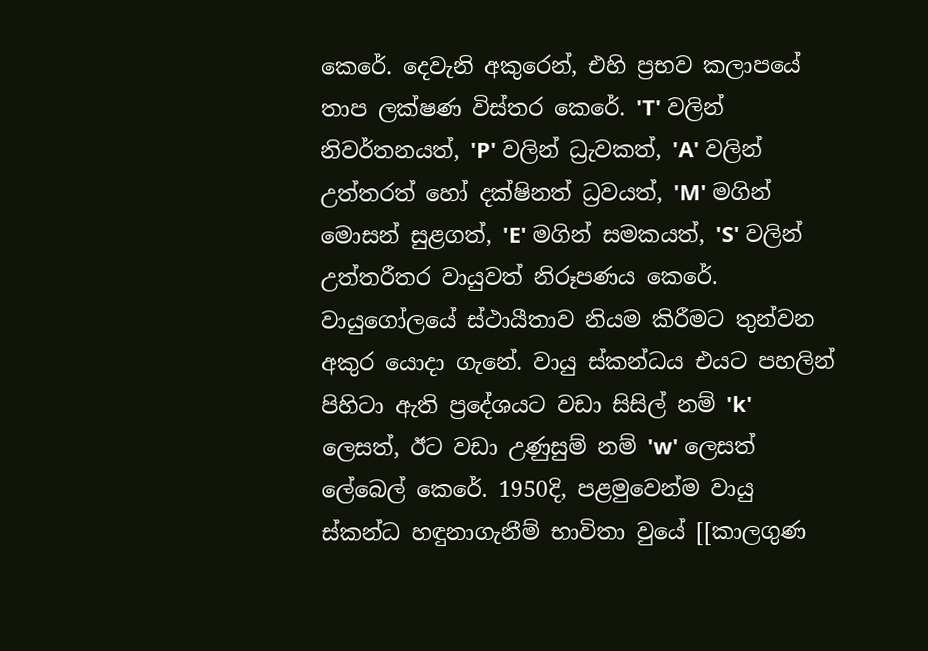කෙරේ. දෙවැනි අකුරෙන්, එහි ප්‍රභව කලාපයේ තාප ලක්ෂණ විස්තර කෙරේ. 'T' වලින් නිවර්තනයත්, 'P' වලින් ධ්‍රැවකත්, 'A' වලින් උත්තරත් හෝ දක්ෂිනත් ධ්‍රවයත්, 'M' මගින් මොසන් සුළගත්, 'E' මගින් සමකයත්, 'S' වලින් උත්තරීතර වායුවත් නිරූපණය කෙරේ. වායුගෝලයේ ස්ථායීතාව නියම කිරීමට තුන්වන අකුර යොදා ගැනේ. වායු ස්කන්ධය එයට පහලින් පිහිටා ඇති ප්‍රදේශයට වඩා සිසිල් නම් 'k' ලෙසත්, ඊට වඩා උණුසුම් නම් 'w' ලෙසත් ලේබෙල් කෙරේ. 1950දි, පළමුවෙන්ම වායු ස්කන්ධ හඳුනාගැනීම් භාවිතා වුයේ [[කාලගුණ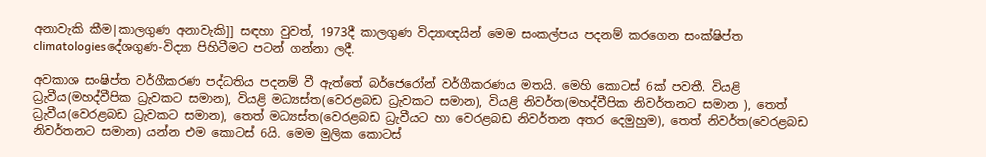අනාවැකි කීම|කාලගුණ අනාවැකි]] සඳහා වුවත්, 1973දී කාලගුණ විද්‍යාඥයින් මෙම සංකල්පය පදනම් කරගෙන සංක්ෂිප්ත climatologiesදේශගුණ-විද්‍යා පිහිටීමට පටන් ගන්නා ලදී.

අවකාශ සංෂිප්ත වර්ගීකරණ පද්ධතිය පදනම් වී ඇත්තේ බර්ජෙරෝන් වර්ගීකරණය මතයි. මෙහි කොටස් 6ක් පවතී. වියළි ධ්‍රැවීය(මහද්වීපික ධ්‍රැවකට සමාන), වියළි මධ්‍යස්ත(වෙරළබඩ ධ්‍රැවකට සමාන), වියළි නිවර්ත(මහද්වීපික නිවර්තනට සමාන ), තෙත් ධ්‍රැවීය(වෙරළබඩ ධ්‍රැවකට සමාන), තෙත් මධ්‍යස්ත(වෙරළබඩ ධ්‍රැවීයට හා වෙරළබඩ නිවර්තන අතර දෙමුහුම), තෙත් නිවර්ත(වෙරළබඩ නිවර්තනට සමාන) යන්න එම කොටස් 6යි. මෙම මුලික කොටස්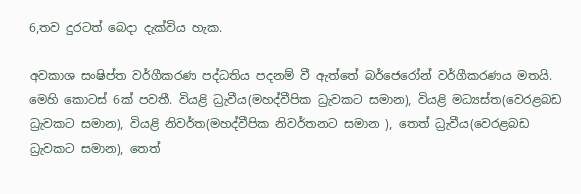6,තව දුරටත් බෙදා දැක්විය හැක.

අවකාශ සංෂිප්ත වර්ගීකරණ පද්ධතිය පදනම් වී ඇත්තේ බර්ජෙරෝන් වර්ගීකරණය මතයි. මෙහි කොටස් 6ක් පවතී. වියළි ධ්‍රැවීය(මහද්වීපික ධ්‍රැවකට සමාන), වියළි මධ්‍යස්ත(වෙරළබඩ ධ්‍රැවකට සමාන), වියළි නිවර්ත(මහද්වීපික නිවර්තනට සමාන ), තෙත් ධ්‍රැවීය(වෙරළබඩ ධ්‍රැවකට සමාන), තෙත්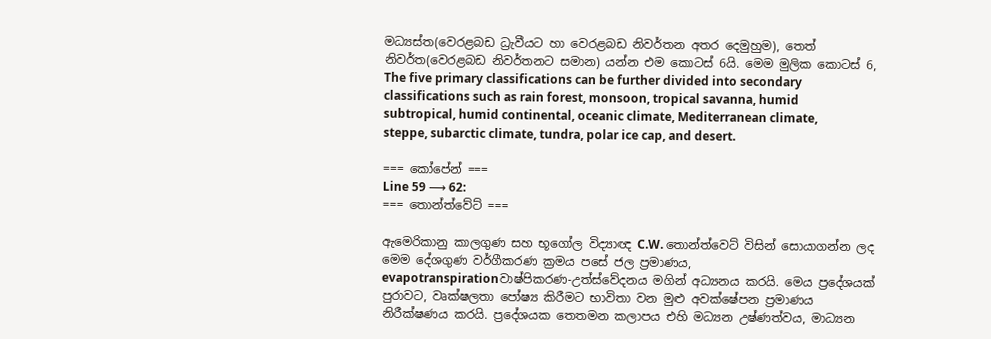මධ්‍යස්ත(වෙරළබඩ ධ්‍රැවීයට හා වෙරළබඩ නිවර්තන අතර දෙමුහුම), තෙත් නිවර්ත(වෙරළබඩ නිවර්තනට සමාන) යන්න එම කොටස් 6යි. මෙම මුලික කොටස් 6,
The five primary classifications can be further divided into secondary classifications such as rain forest, monsoon, tropical savanna, humid subtropical, humid continental, oceanic climate, Mediterranean climate, steppe, subarctic climate, tundra, polar ice cap, and desert.

=== කෝපේන් ===
Line 59 ⟶ 62:
=== තොන්ත්වේට් ===

ඇමෙරිකානු කාලගුණ සහ භූගෝල විද්‍යාඥ C.W. තොන්ත්වෙට් විසින් සොයාගන්න ලද මෙම දේශගුණ වර්ගීකරණ ක්‍රමය පසේ ජල ප්‍රමාණය, evapotranspirationවාෂ්පිකරණ-උත්ස්වේදනය මගින් අධ්‍යනය කරයි. මෙය ප්‍රදේශයක් පුරාවට, වෘක්ෂලතා පෝෂ්‍ය කිරීමට භාවිතා වන මුළු අවක්ෂේපන ප්‍රමාණය නිරීක්ෂණය කරයි. ප්‍රදේශයක තෙතමන කලාපය එහි මධ්‍යන උෂ්ණත්වය, මාධ්‍යන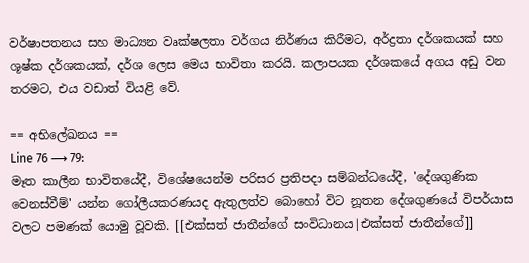වර්ෂාපතනය සහ මාධ්‍යන වෘක්ෂලතා වර්ගය නිර්ණය කිරීමට, අර්ද්‍රතා දර්ශකයක් සහ ශූෂ්ක දර්ශකයක්, දර්ශ ලෙස මෙය භාවිතා කරයි. කලාපයක දර්ශකයේ අගය අඩු වන තරමට, එය වඩාත් වියළි වේ.

== අභිලේඛනය ==
Line 76 ⟶ 79:
මෑත කාලීන භාවිතයේදී, විශේෂයෙන්ම පරිසර ප්‍රතිපදා සම්බන්ධයේදී, 'දේශගුණික වෙනස්වීම්' යන්න ගෝලීයකරණයද ඇතුලත්ව බොහෝ විට නූතන දේශගුණයේ විපර්යාස වලට පමණක් යොමු වූවකි. [[එක්සත් ජාතීන්ගේ සංවිධානය|එක්සත් ජාතීන්ගේ]]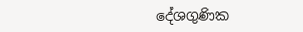දේශගුණික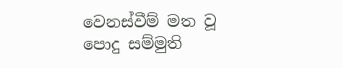වෙනස්වීම් මත වූ පොදු සම්මුති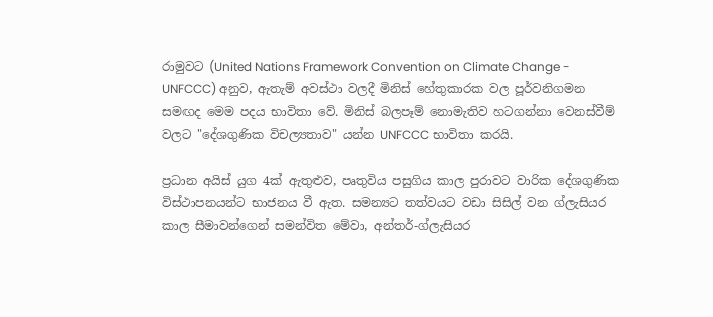රාමුවට (United Nations Framework Convention on Climate Change - UNFCCC) අනුව, ඇතැම් අවස්ථා වලදී මිනිස් හේතුකාරක වල පූර්වනිගමන සමඟද මෙම පදය භාවිතා වේ. මිනිස් බලපෑම් නොමැතිව හටගන්නා වෙනස්වීම් වලට "දේශගුණික විචල්‍යතාව" යන්න UNFCCC භාවිතා කරයි.

ප්‍රධාන අයිස් යුග 4ක් ඇතුළුව, පෘතුවිය පසුගිය කාල පුරාවට වාරික දේශගුණික විස්ථාපනයන්ට භාජනය වී ඇත. සමන්‍යට තත්වයට වඩා සිසිල් වන ග්ලැසියර කාල සීමාවන්ගෙන් සමන්විත මේවා, අන්තර්-ග්ලැසියර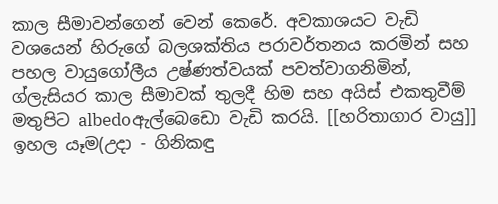කාල සීමාවන්ගෙන් වෙන් කෙරේ. අවකාශයට වැඩි වශයෙන් හිරුගේ බලශක්තිය පරාවර්තනය කරමින් සහ පහල වායුගෝලීය උෂ්ණත්වයක් පවත්වාගනිමින්, ග්ලැසියර කාල සීමාවක් තුලදී හිම සහ අයිස් එකතුවීම් මතුපිට albedoඇල්බෙඩො වැඩි කරයි. [[හරිතාගාර වායු]] ඉහල යෑම(උදා - ගිනිකඳු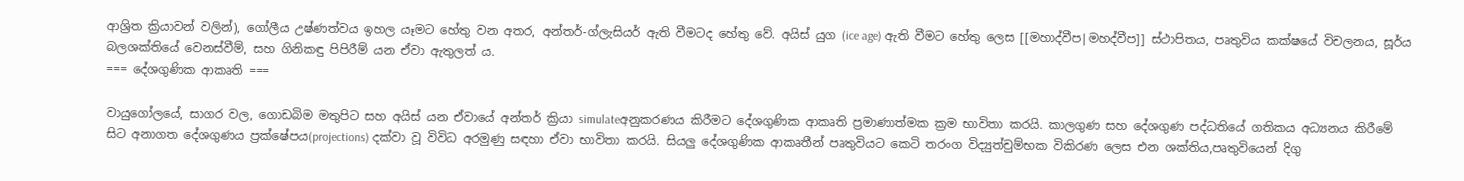ආශ්‍රිත ක්‍රියාවන් වලින්), ගෝලීය උෂ්ණත්වය ඉහල යෑමට හේතු වන අතර, අන්තර්-ග්ලැසියර් ඇති වීමටද හේතු වේ. අයිස් යුග (ice age) ඇති වීමට හේතු ලෙස [[මහාද්වීප|මහද්වීප]] ස්ථාපිතය, පෘතුවිය කක්ෂයේ විචලනය, සූර්ය බලශක්තියේ වෙනස්වීම්, සහ ගිනිකඳු පිපිරීම් යන ඒවා ඇතුලත් ය.
=== දේශගුණික ආකෘති ===

වායුගෝලයේ, සාගර වල, ගොඩබිම මතුපිට සහ අයිස් යන ඒවායේ අන්තර් ක්‍රියා simulateඅනුකරණය කිරීමට දේශගුණික ආකෘති ප්‍රමාණාත්මක ක්‍රම භාවිතා කරයි. කාලගුණ සහ දේශගුණ පද්ධතියේ ගතිකය අධ්‍යනය කිරීමේ සිට අනාගත දේශගුණය ප්‍රක්ෂේපය(projections) දක්වා වූ විවිධ අරමුණු සඳහා ඒවා භාවිතා කරයි. සියලු දේශගුණික ආකෘතීන් පෘතුවියට කෙටි තරංග විද්‍යුත්චුම්භක විකිරණ ලෙස එන ශක්තිය,පෘතුවියෙන් දිගු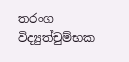තරංග විද්‍යුත්චුම්භක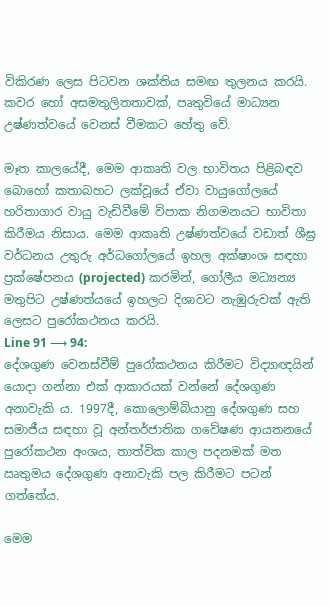විකිරණ ලෙස පිටවන ශක්තිය සමඟ තුලනය කරයි. කවර හෝ අසමතුලිතතාවක්, පෘතුවියේ මාධ්‍යන උෂ්ණත්වයේ වෙනස් වීමකට හේතු වේ.

මෑත කාලයේදී, මෙම ආකෘති වල භාවිතය පිළිබඳව බොහෝ කතාබහට ලක්වූයේ ඒවා වායුගෝලයේ හරිතාගාර වායු වැඩිවීමේ විපාක නිගමනයට භාවිතා කිරීමය නිසාය. මෙම ආකෘති උෂ්ණත්වයේ වඩාත් ශීඝ්‍ර වර්ධනය උතුරු අර්ධගෝලයේ ඉහල අක්ෂාංශ සඳහා ප්‍රක්ෂේපනය (projected) කරමින්, ගෝලීය මධ්‍යන්‍ය මතුපිට උෂ්ණත්යයේ ඉහලට දිශාවට නැඹුරුවක් ඇති ලෙසට පුරෝකථනය කරයි.
Line 91 ⟶ 94:
දේශගුණ වෙනස්වීම් පුරෝකථනය කිරීමට විද්‍යාඥයින් යොදා ගන්නා එක් ආකාරයක් වන්නේ දේශගුණ අනාවැකි ය. 1997දී, කොලොම්බියානු දේශගුණ සහ සමාජීය සඳහා වූ අන්තර්ජාතික ගවේෂණ ආයතනයේ පුරෝකථන අංශය, තාත්වික කාල පදනමක් මත ඍතුමය දේශගුණ අනාවැකි පල කිරීමට පටන් ගත්තේය.

මෙම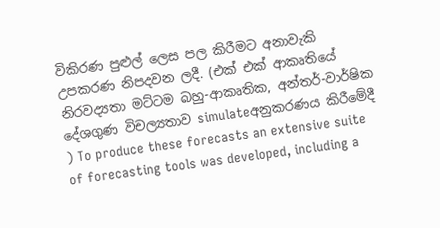විකිරණ පුළුල් ලෙස පල කිරීමට අනාවැකි උපකරණ නිපදවන ලදී. (එක් එක් ආකෘතියේ නිරවද්‍යතා මට්ටම බහු-ආකෘතික, අන්තර්-වාර්ෂික දේශගුණ විචල්‍යතාව simulateඅනුකරණය කිරීමේදී ) To produce these forecasts an extensive suite of forecasting tools was developed, including a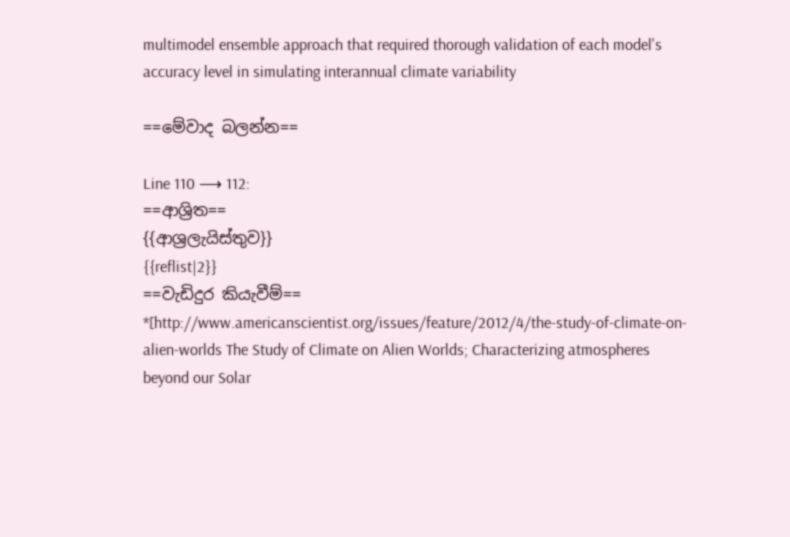multimodel ensemble approach that required thorough validation of each model's accuracy level in simulating interannual climate variability

==මේවාද බලන්න==

Line 110 ⟶ 112:
==ආශ්‍රිත==
{{ආශ්‍රලැයිස්තුව}}
{{reflist|2}}
==වැඩිදුර කියැවීම්==
*[http://www.americanscientist.org/issues/feature/2012/4/the-study-of-climate-on-alien-worlds The Study of Climate on Alien Worlds; Characterizing atmospheres beyond our Solar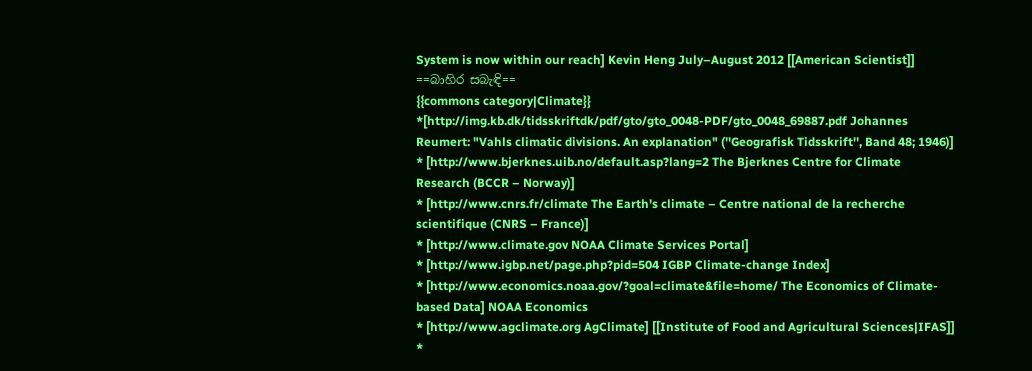System is now within our reach] Kevin Heng July–August 2012 [[American Scientist]]
==බාහිර සබැඳි==
{{commons category|Climate}}
*[http://img.kb.dk/tidsskriftdk/pdf/gto/gto_0048-PDF/gto_0048_69887.pdf Johannes Reumert: "Vahls climatic divisions. An explanation" (''Geografisk Tidsskrift'', Band 48; 1946)]
* [http://www.bjerknes.uib.no/default.asp?lang=2 The Bjerknes Centre for Climate Research (BCCR – Norway)]
* [http://www.cnrs.fr/climate The Earth's climate – Centre national de la recherche scientifique (CNRS – France)]
* [http://www.climate.gov NOAA Climate Services Portal]
* [http://www.igbp.net/page.php?pid=504 IGBP Climate-change Index]
* [http://www.economics.noaa.gov/?goal=climate&file=home/ The Economics of Climate-based Data] NOAA Economics
* [http://www.agclimate.org AgClimate] [[Institute of Food and Agricultural Sciences|IFAS]]
*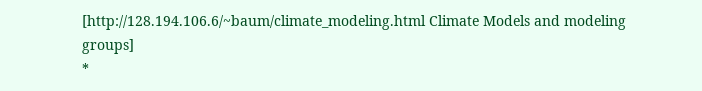[http://128.194.106.6/~baum/climate_modeling.html Climate Models and modeling groups]
*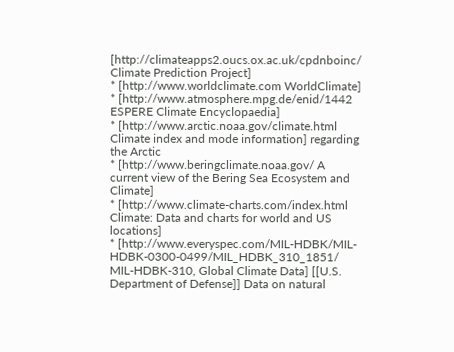[http://climateapps2.oucs.ox.ac.uk/cpdnboinc/ Climate Prediction Project]
* [http://www.worldclimate.com WorldClimate]
* [http://www.atmosphere.mpg.de/enid/1442 ESPERE Climate Encyclopaedia]
* [http://www.arctic.noaa.gov/climate.html Climate index and mode information] regarding the Arctic
* [http://www.beringclimate.noaa.gov/ A current view of the Bering Sea Ecosystem and Climate]
* [http://www.climate-charts.com/index.html Climate: Data and charts for world and US locations]
* [http://www.everyspec.com/MIL-HDBK/MIL-HDBK-0300-0499/MIL_HDBK_310_1851/ MIL-HDBK-310, Global Climate Data] [[U.S. Department of Defense]] Data on natural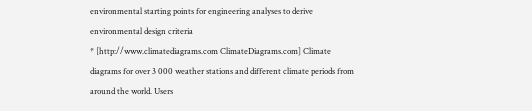environmental starting points for engineering analyses to derive environmental design criteria
* [http://www.climatediagrams.com ClimateDiagrams.com] Climate diagrams for over 3 000 weather stations and different climate periods from around the world. Users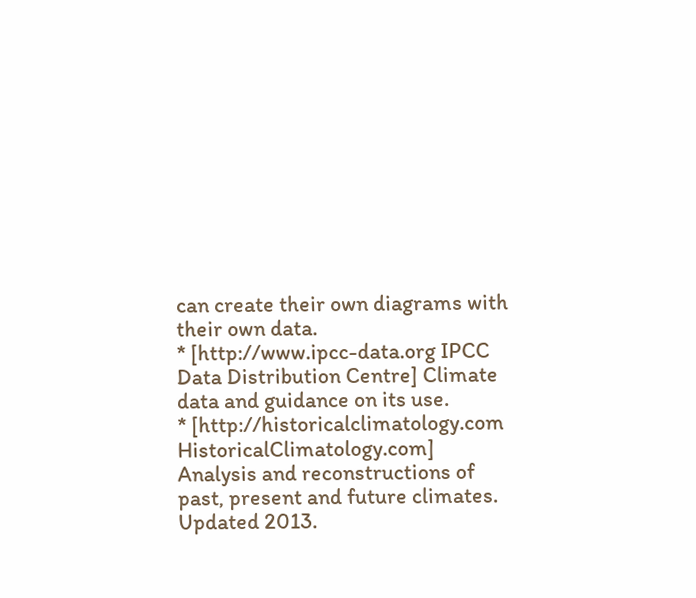can create their own diagrams with their own data.
* [http://www.ipcc-data.org IPCC Data Distribution Centre] Climate data and guidance on its use.
* [http://historicalclimatology.com HistoricalClimatology.com] Analysis and reconstructions of past, present and future climates. Updated 2013.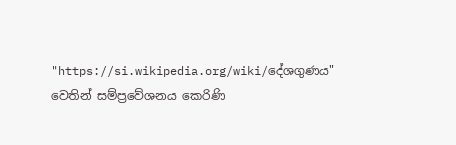"https://si.wikipedia.org/wiki/දේශගුණය" වෙතින් සම්ප්‍රවේශනය කෙරිණි